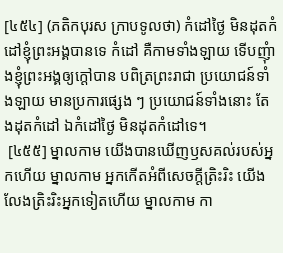[៤៥៤] (ភតិកបុរស ក្រាបទូលថា) កំដៅថ្ងៃ មិនដុតកំដៅខ្ញុំព្រះអង្គបានទេ កំដៅ គឺកាមទាំងឡាយ ទើបញុំាងខ្ញុំព្រះអង្គឲ្យក្តៅបាន បពិត្រព្រះរាជា ប្រយោជន៍ទាំងឡាយ មានប្រការផ្សេង ៗ ប្រយោជន៍ទាំងនោះ តែងដុតកំដៅ ឯកំដៅថ្ងៃ មិនដុតកំដៅទេ។
 [៤៥៥] ម្នាលកាម យើងបានឃើញឫសគល់របស់អ្នកហើយ ម្នាលកាម អ្នកកើតអំពីសេចក្តីត្រិះរិះ យើងលែងត្រិះរិះអ្នកទៀតហើយ ម្នាលកាម កា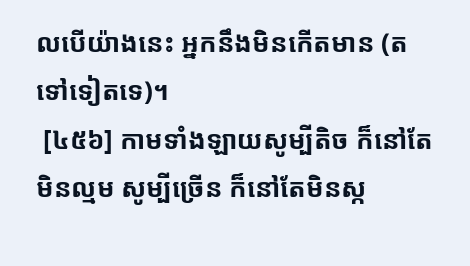លបើយ៉ាងនេះ អ្នកនឹងមិនកើតមាន (តទៅទៀតទេ)។
 [៤៥៦] កាមទាំងឡាយសូម្បីតិច ក៏នៅតែមិនល្មម សូម្បីច្រើន ក៏នៅតែមិនស្ក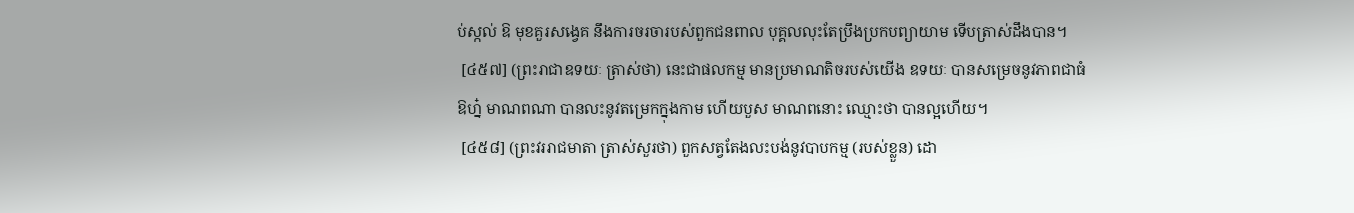ប់ស្កល់ ឱ មុខគួរសង្វេគ នឹងការចរចារបស់ពួកជនពាល បុគ្គលលុះតែប្រឹងប្រកបព្យាយាម ទើបត្រាស់ដឹងបាន។
 [៤៥៧] (ព្រះរាជាឧទយៈ ត្រាស់ថា) នេះជាផលកម្ម មានប្រមាណតិចរបស់យើង ឧទយៈ បានសម្រេចនូវភាពជាធំ ឱហ្ន៎ មាណពណា បានលះនូវតម្រេកក្នុងកាម ហើយបួស មាណពនោះ ឈ្មោះថា បានល្អហើយ។
 [៤៥៨] (ព្រះវររាជមាតា ត្រាស់សួរថា) ពួកសត្វតែងលះបង់នូវបាបកម្ម (របស់ខ្លួន) ដោ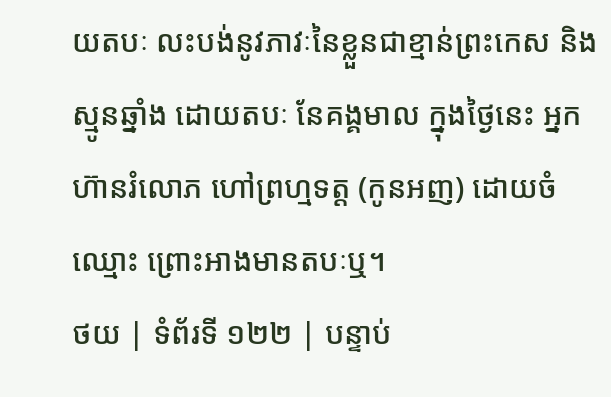យតបៈ លះបង់នូវភាវៈនៃខ្លួនជាខ្មាន់ព្រះកេស និងស្មូនឆ្នាំង ដោយតបៈ នែគង្គមាល ក្នុងថ្ងៃនេះ អ្នកហ៊ានរំលោភ ហៅព្រហ្មទត្ត (កូនអញ) ដោយចំឈ្មោះ ព្រោះអាងមានតបៈឬ។
ថយ | ទំព័រទី ១២២ | បន្ទាប់